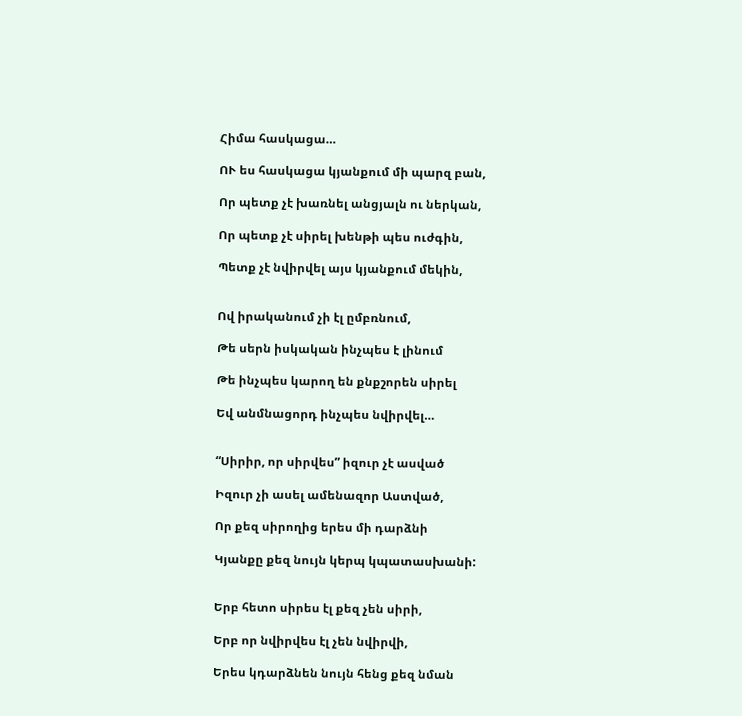Հիմա հասկացա…

ՈՒ ես հասկացա կյանքում մի պարզ բան,

Որ պետք չէ խառնել անցյալն ու ներկան,

Որ պետք չէ սիրել խենթի պես ուժգին,

Պետք չէ նվիրվել այս կյանքում մեկին,


Ով իրականում չի էլ ըմբռնում,

Թե սերն իսկական ինչպես է լինում

Թե ինչպես կարող են քնքշորեն սիրել

Եվ անմնացորդ ինչպես նվիրվել…


“Սիրիր, որ սիրվես” իզուր չէ ասված

Իզուր չի ասել ամենազոր Աստված,

Որ քեզ սիրողից երես մի դարձնի

Կյանքը քեզ նույն կերպ կպատասխանի:


Երբ հետո սիրես էլ քեզ չեն սիրի,

Երբ որ նվիրվես էլ չեն նվիրվի,

Երես կդարձնեն նույն հենց քեզ նման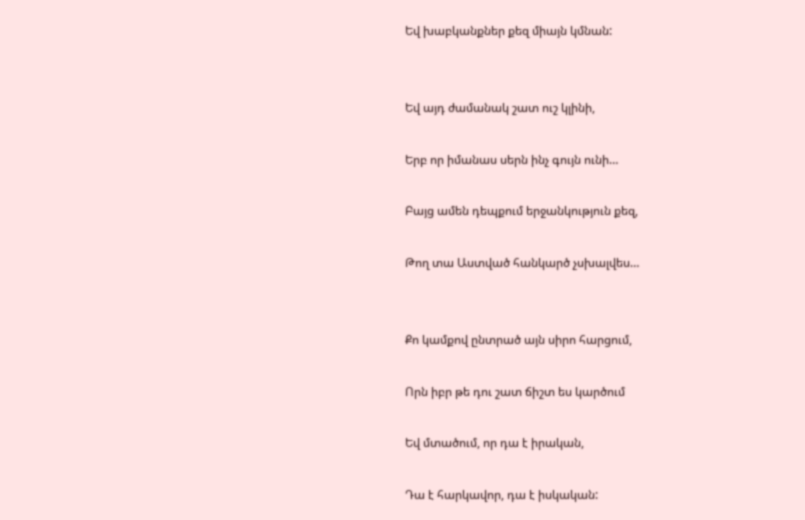Եվ խաբկանքներ քեզ միայն կմնան:


Եվ այդ ժամանակ շատ ուշ կլինի,

Երբ որ իմանաս սերն ինչ գույն ունի…

Բայց ամեն դեպքում երջանկություն քեզ,

Թող տա Աստված հանկարծ չսխալվես…


Քո կամքով ընտրած այն սիրո հարցում,

Որն իբր թե դու շատ ճիշտ ես կարծում

Եվ մտածում, որ դա է իրական,

Դա է հարկավոր, դա է իսկական: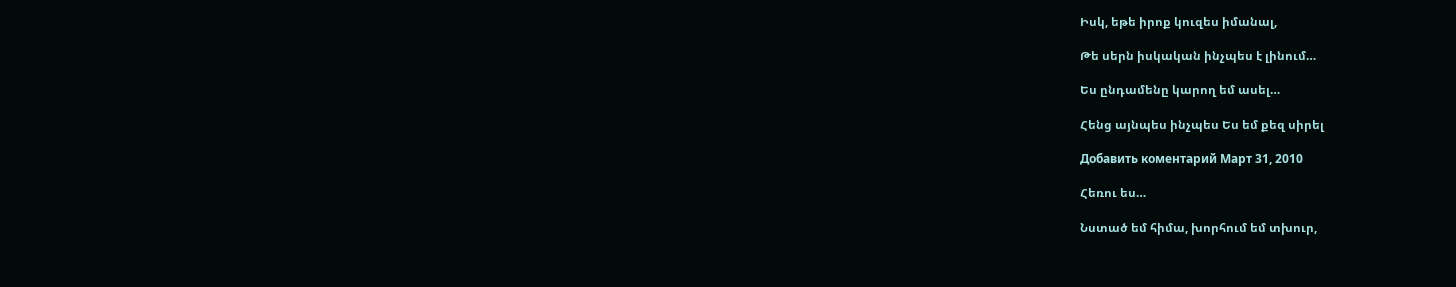Իսկ, եթե իրոք կուզես իմանալ,

Թե սերն իսկական ինչպես է լինում…

Ես ընդամենը կարող եմ ասել…

Հենց այնպես ինչպես Ես եմ քեզ սիրել

Добавить коментарий Март 31, 2010

Հեռու ես…

Նստած եմ հիմա, խորհում եմ տխուր,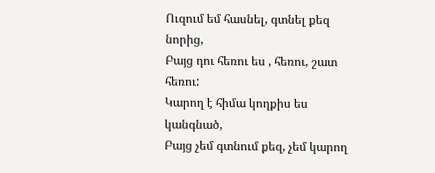Ուզում եմ հասնել, գտնել քեզ նորից,
Բայց դու հեռու ես , հեռու, շատ հեռու:
Կարող է հիմա կողքիս ես կանգնած,
Բայց չեմ գտնում քեզ, չեմ կարող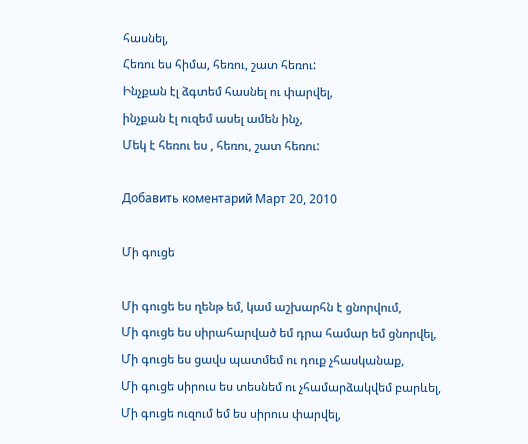հասնել,
Հեռու ես հիմա, հեռու, շատ հեռու:
Ինչքան էլ ձգտեմ հասնել ու փարվել,
ինչքան էլ ուզեմ ասել ամեն ինչ,
Մեկ է հեռու ես , հեռու, շատ հեռու:

Добавить коментарий Март 20, 2010

Մի գուցե

Մի գուցե ես ղենթ եմ, կամ աշխարհն է ցնորվում,
Մի գուցե ես սիրահարված եմ դրա համար եմ ցնորվել,
Մի գուցե ես ցավս պատմեմ ու դուք չհասկանաք,
Մի գուցե սիրուս ես տեսնեմ ու չհամարձակվեմ բարևել,
Մի գուցե ուզում եմ ես սիրուս փարվել,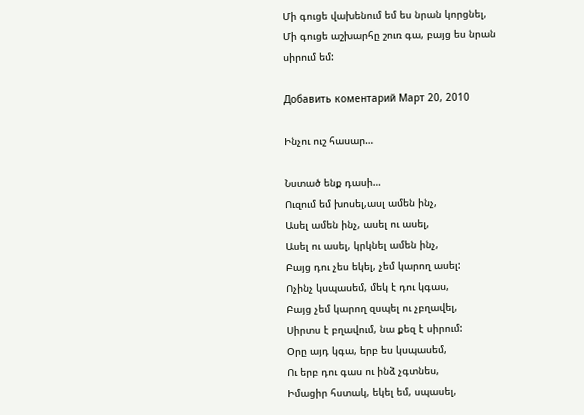Մի գուցե վախենում եմ ես նրան կորցնել,
Մի գուցե աշխարհը շուռ գա, բայց ես նրան սիրում եմ:

Добавить коментарий Март 20, 2010

Ինչու ուշ հասար…

Նստած ենք դասի…
Ուզում եմ խոսել,ասլ ամեն ինչ,
Ասել ամեն ինչ, ասել ու ասել,
Ասել ու ասել, կրկնել ամեն ինչ,
Բայց դու չես եկել, չեմ կարող ասել:
Ոչինչ կսպասեմ, մեկ է դու կգաս,
Բայց չեմ կարող զսպել ու չբղավել,
Սիրտս է բղավում, նա քեզ է սիրում:
Օրը այդ կգա, երբ ես կսպասեմ,
Ու երբ դու գաս ու ինձ չգտնես,
Իմացիր հստակ, եկել եմ, սպասել,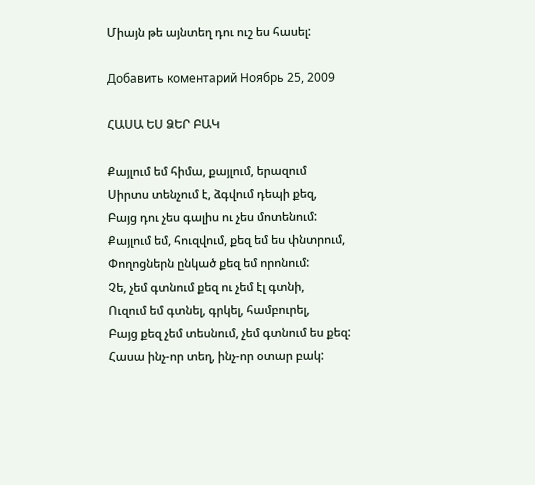Միայն թե այնտեղ դու ուշ ես հասել:

Добавить коментарий Ноябрь 25, 2009

ՀԱՍԱ ԵՍ ՁԵՐ ԲԱԿ

Քայլում եմ հիմա, քայլում, երազում
Սիրտս տենչում է, ձգվում դեպի քեզ,
Բայց դու չես գալիս ու չես մոտենում:
Քայլում եմ, հուզվում, քեզ եմ ես փնտրում,
Փողոցներն ընկած քեզ եմ որոնում:
Չե, չեմ գտնում քեզ ու չեմ էլ գտնի,
Ուզում եմ գտնել, գրկել, համբուրել,
Բայց քեզ չեմ տեսնում, չեմ գտնում ես քեզ:
Հասա ինչ-որ տեղ, ինչ-որ օտար բակ: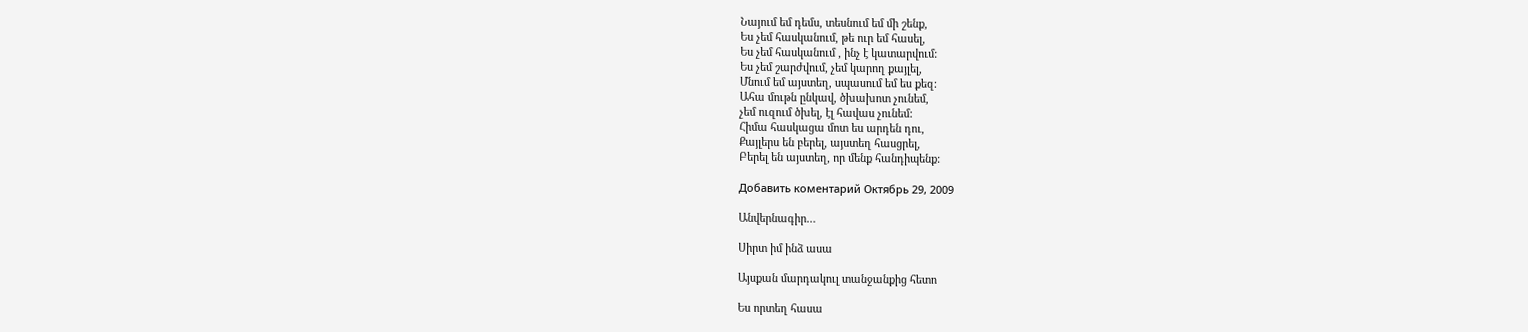Նայում եմ դեմս, տեսնում եմ մի շենք,
Ես չեմ հասկանում, թե ուր եմ հասել,
Ես չեմ հասկանում , ինչ է կատարվում:
Ես չեմ շարժվում, չեմ կարող քայլել,
Մնում եմ այստեղ, սպասում եմ ես քեզ:
Ահա մութն ընկավ, ծխախոտ չունեմ,
չեմ ուզում ծխել, էլ հավաս չունեմ:
Հիմա հասկացա մոտ ես արդեն դու,
Քայլերս են բերել, այստեղ հասցրել,
Բերել են այստեղ, որ մենք հանդիպենք:

Добавить коментарий Октябрь 29, 2009

Անվերնագիր…

Սիրտ իմ ինձ ասա

Այսքան մարդակուլ տանջանքից հետո

Ես որտեղ հասա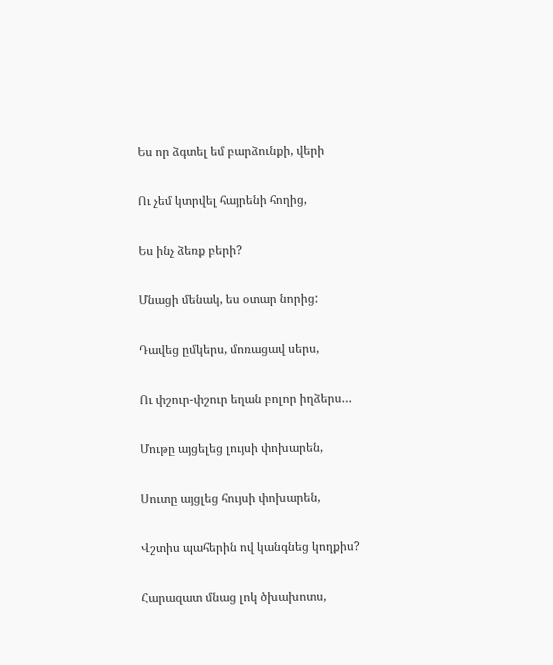Ես որ ձգտել եմ բարձունքի, վերի

Ու չեմ կտրվել հայրենի հողից,

Ես ինչ ձեռք բերի?

Մնացի մենակ, ես օտար նորից:

Դավեց ըմկերս, մոռացավ սերս,

Ու փշուր-փշուր եղան բոլոր իղձերս…

Մութը այցելեց լույսի փոխարեն,

Սուտը այցլեց հույսի փոխարեն,

Վշտիս պահերին ով կանգնեց կողքիս?

Հարազատ մնաց լոկ ծխախոտս,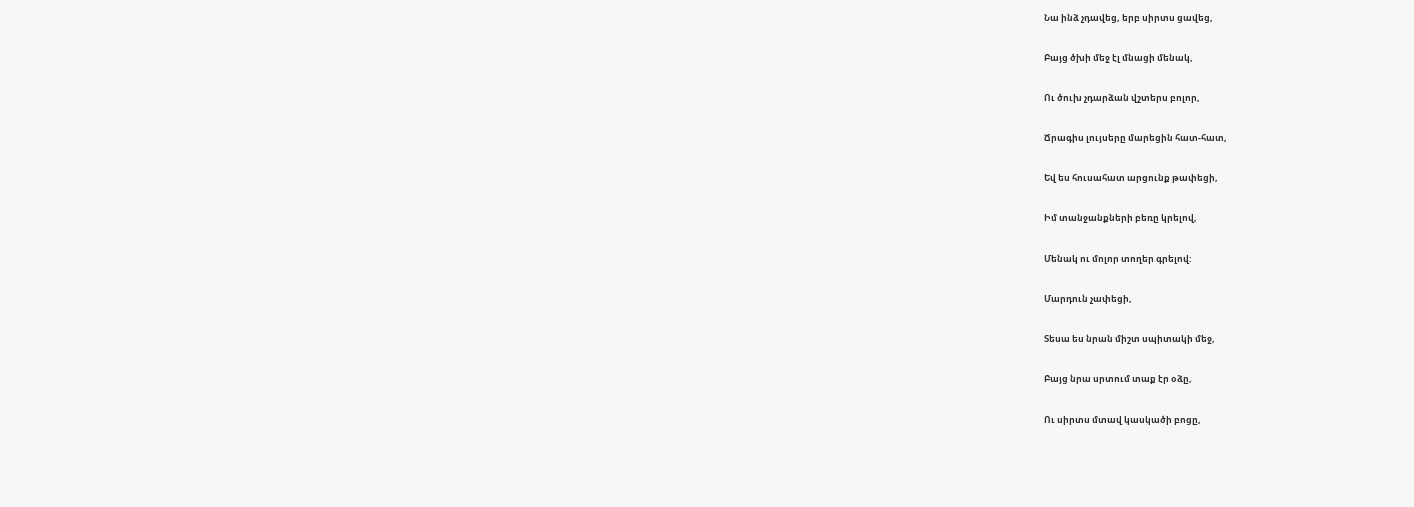Նա ինձ չդավեց, երբ սիրտս ցավեց,

Բայց ծխի մեջ էլ մնացի մենակ,

Ու ծուխ չդարձան վշտերս բոլոր,

Ճրագիս լույսերը մարեցին հատ-հատ,

Եվ ես հուսահատ արցունք թափեցի,

Իմ տանջանքների բեռը կրելով,

Մենակ ու մոլոր տողեր գրելով:

Մարդուն չափեցի,

Տեսա ես նրան միշտ սպիտակի մեջ,

Բայց նրա սրտում տաք էր օձը,

Ու սիրտս մտավ կասկածի բոցը,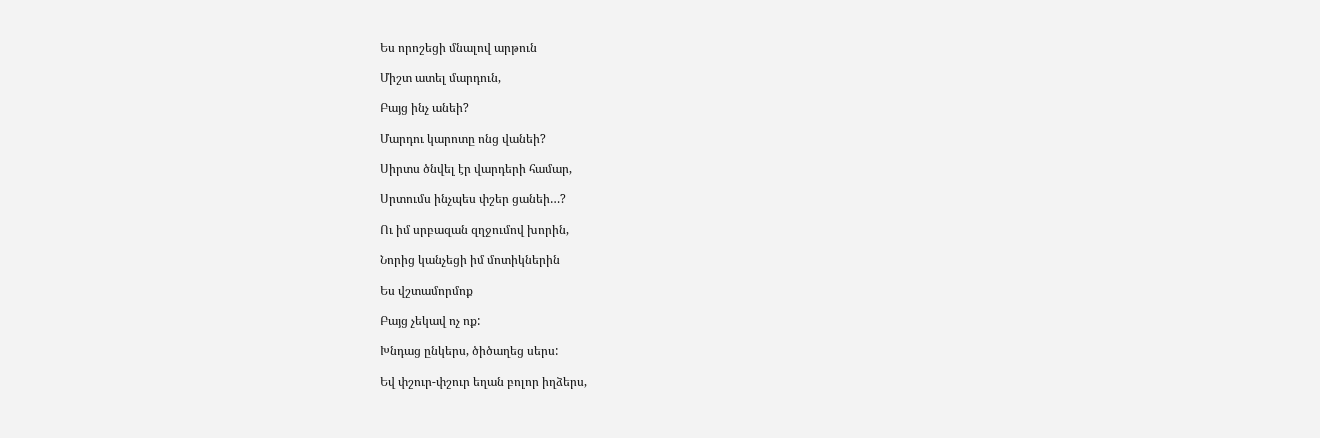Ես որոշեցի մնալով արթուն

Միշտ ատել մարդուն,

Բայց ինչ անեի?

Մարդու կարոտը ոնց վանեի?

Սիրտս ծնվել էր վարդերի համար,

Սրտումս ինչպես փշեր ցանեի…?

Ու իմ սրբազան զղջումով խորին,

Նորից կանչեցի իմ մոտիկներին

Ես վշտամորմոք

Բայց չեկավ ոչ ոք:

Խնդաց ընկերս, ծիծաղեց սերս:

Եվ փշուր-փշուր եղան բոլոր իղձերս,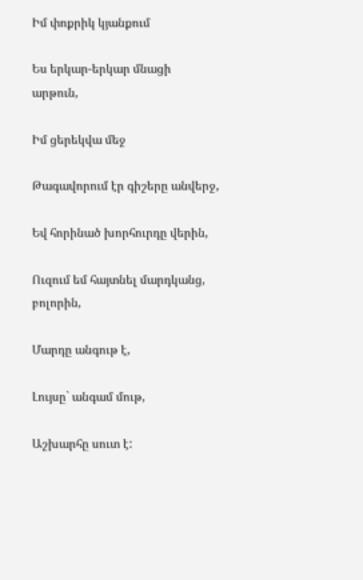Իմ փոքրիկ կյանքում

Ես երկար-երկար մնացի արթուն,

Իմ ցերեկվա մեջ

Թագավորում էր գիշերը անվերջ,

Եվ հորինած խորհուրդը վերին,

Ուզում եմ հայտնել մարդկանց, բոլորին,

Մարդը անգութ է,

Լույսը` անգամ մութ,

Աշխարհը սուտ է: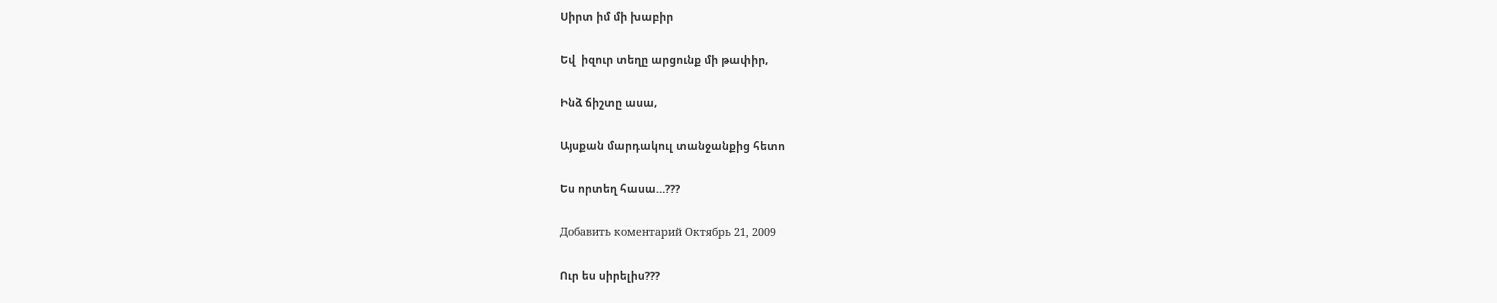Սիրտ իմ մի խաբիր

Եվ  իզուր տեղը արցունք մի թափիր,

Ինձ ճիշտը ասա,

Այսքան մարդակուլ տանջանքից հետո

Ես որտեղ հասա…???

Добавить коментарий Октябрь 21, 2009

Ուր ես սիրելիս???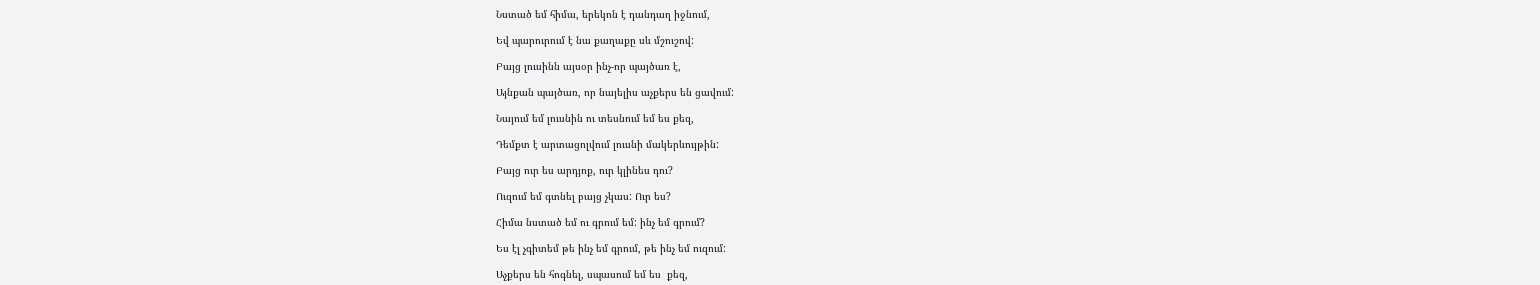Նստած եմ հիմա, երեկոն է դանդաղ իջնում,

Եվ պարուրում է նա քաղաքը սև մշուշով:

Բայց լուսինն այսօր ինչ-որ պայծառ է,

Այնքան պայծառ, որ նայելիս աչքերս են ցավում:

Նայում եմ լուսնին ու տեսնում եմ ես քեզ,

Դեմքտ է արտացոլվում լուսնի մակերևույթին:

Բայց ուր ես արդյոք, ուր կլինես դու?

Ուզում եմ գտնել բայց չկաս: Ուր ես?

Հիմա նստած եմ ու գրում եմ: ինչ եմ գրում?

Ես էլ չգիտեմ թե ինչ եմ գրում, թե ինչ եմ ուզում:

Աչքերս են հոգնել, սպասում եմ ես  քեզ,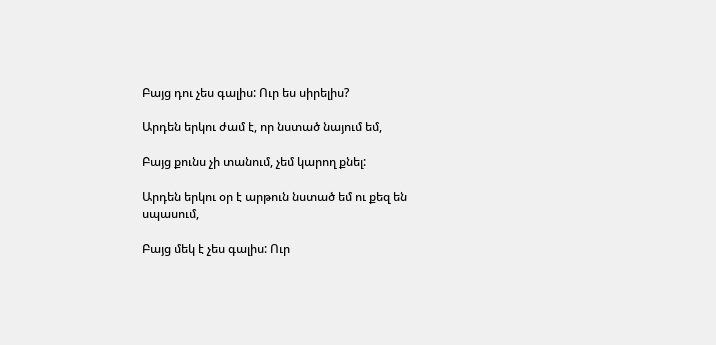Բայց դու չես գալիս: Ուր ես սիրելիս?

Արդեն երկու ժամ է, որ նստած նայում եմ,

Բայց քունս չի տանում, չեմ կարող քնել:

Արդեն երկու օր է արթուն նստած եմ ու քեզ են սպասում,

Բայց մեկ է չես գալիս: Ուր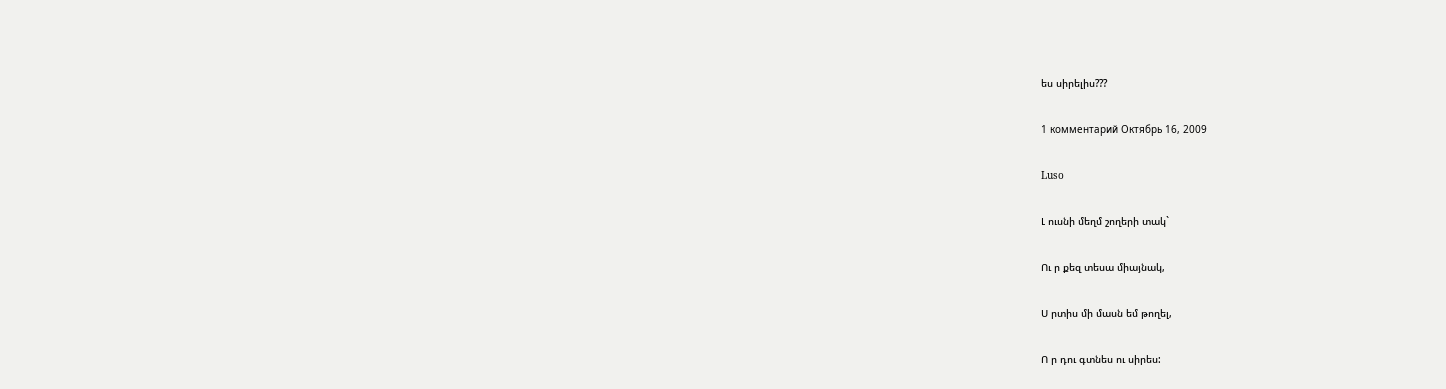ես սիրելիս???

1 комментарий Октябрь 16, 2009

Luso

Լ ուսնի մեղմ շողերի տակ`

Ու ր քեզ տեսա միայնակ,

Ս րտիս մի մասն եմ թողել,

Ո ր դու գտնես ու սիրես: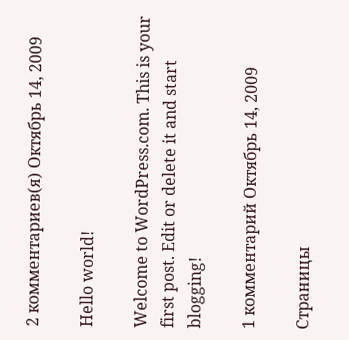2 комментариев(я) Октябрь 14, 2009

Hello world!

Welcome to WordPress.com. This is your first post. Edit or delete it and start blogging!

1 комментарий Октябрь 14, 2009

Страницы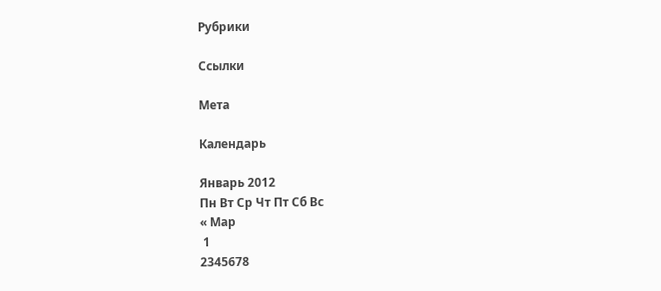Рубрики

Ссылки

Мета

Календарь

Январь 2012
Пн Вт Ср Чт Пт Сб Вс
« Мар
 1
2345678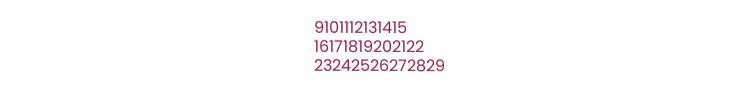9101112131415
16171819202122
23242526272829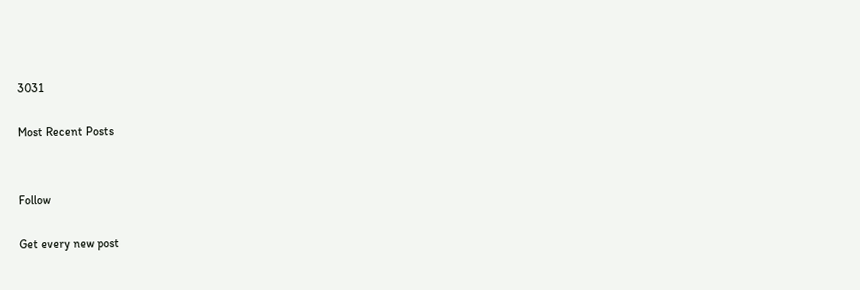3031

Most Recent Posts


Follow

Get every new post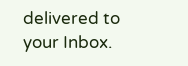delivered to your Inbox.